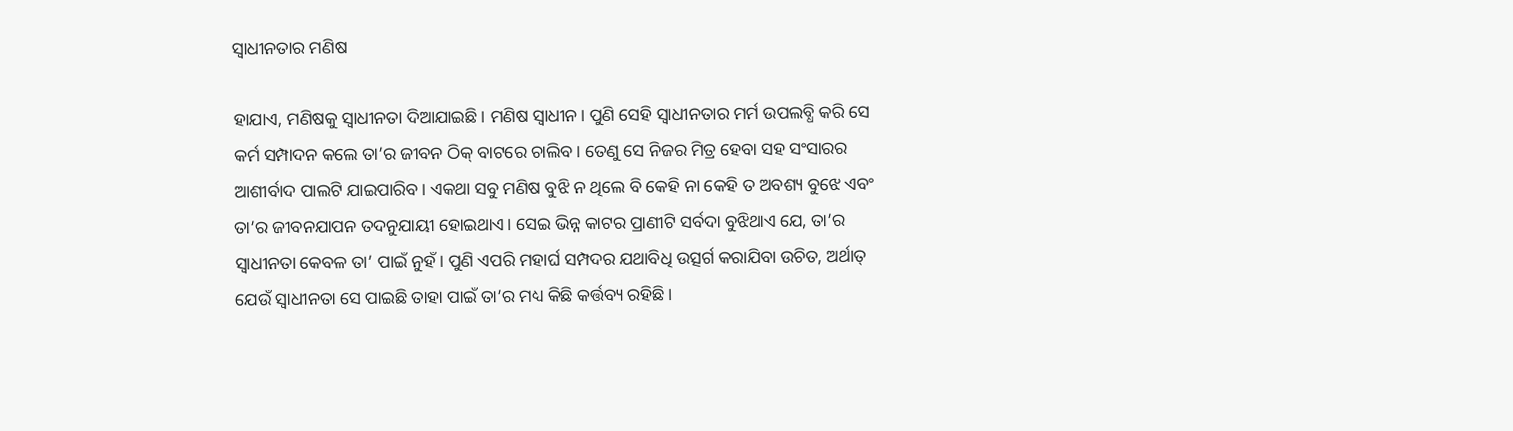ସ୍ବାଧୀନତାର ମଣିଷ

ହାଯାଏ, ମଣିଷକୁ ସ୍ବାଧୀନତା ଦିଆଯାଇଛି। ମଣିଷ ସ୍ବାଧୀନ। ପୁଣି ସେହି ସ୍ବାଧୀନତାର ମର୍ମ ଉପଲବ୍ଧି କରି ସେ କର୍ମ ସମ୍ପାଦନ କଲେ ତା’ର ଜୀବନ ଠିକ୍‌ ବାଟରେ ଚାଲିବ। ତେଣୁ ସେ ନିଜର ମିତ୍ର ହେବା ସହ ସଂସାରର ଆଶୀର୍ବାଦ ପାଲଟି ଯାଇପାରିବ। ଏକଥା ସବୁ ମଣିଷ ବୁଝି ନ ଥିଲେ ବି କେହି ନା କେହି ତ ଅବଶ୍ୟ ବୁଝେ ଏବଂ ତା’ର ଜୀବନଯାପନ ତଦନୁଯାୟୀ ହୋଇଥାଏ। ସେଇ ଭିନ୍ନ କାଟର ପ୍ରାଣୀଟି ସର୍ବଦା ବୁଝିଥାଏ ଯେ, ତା’ର ସ୍ବାଧୀନତା କେବଳ ତା’ ପାଇଁ ନୁହଁ। ପୁଣି ଏପରି ମହାର୍ଘ ସମ୍ପଦର ଯଥାବିଧି ଉତ୍ସର୍ଗ କରାଯିବା ଉଚିତ, ଅର୍ଥାତ୍‌ ଯେଉଁ ସ୍ବାଧୀନତା ସେ ପାଇଛି ତାହା ପାଇଁ ତା’ର ମଧ୍ୟ କିଛି କର୍ତ୍ତବ୍ୟ ରହିଛି।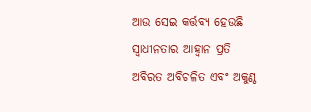ଆଉ ସେଇ କର୍ତ୍ତବ୍ୟ ହେଉଛି ସ୍ବାଧୀନତାର ଆହ୍ବାନ ପ୍ରତି ଅବିରତ ଅବିଚଳିତ ଏବଂ ଅକୁଣ୍ଠ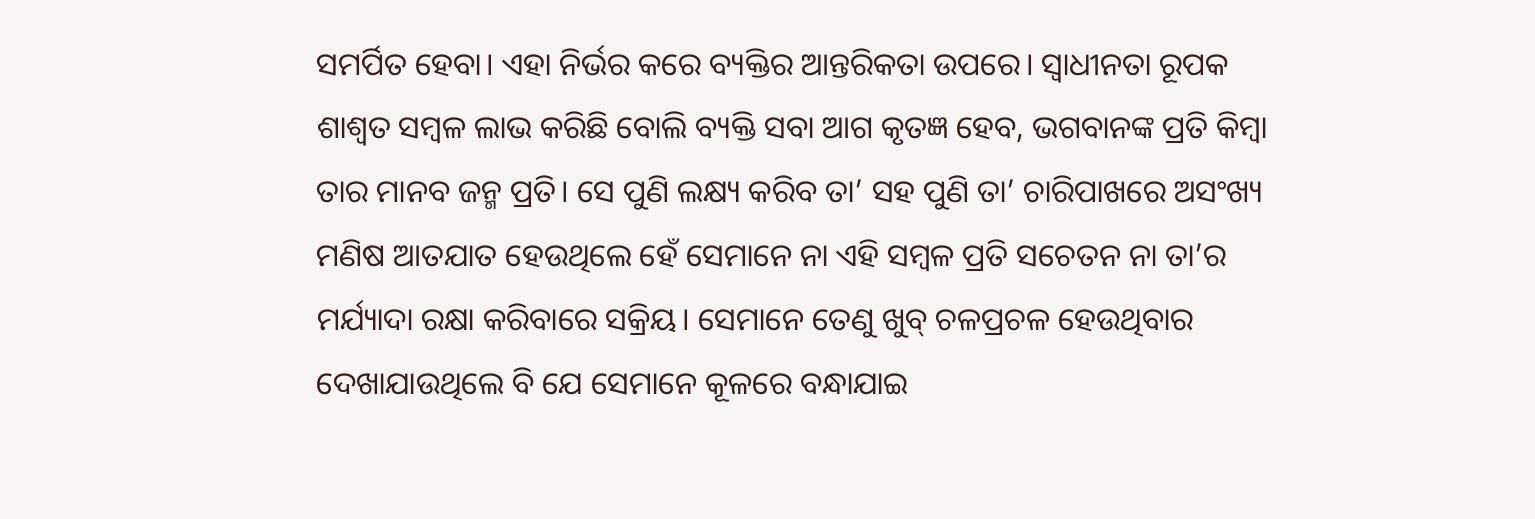ସମର୍ପିତ ହେବା। ଏହା ନିର୍ଭର କରେ ବ୍ୟକ୍ତିର ଆନ୍ତରିକତା ଉପରେ। ସ୍ବାଧୀନତା ରୂପକ ଶାଶ୍ୱତ ସମ୍ବଳ ଲାଭ କରିଛି ବୋଲି ବ୍ୟକ୍ତି ସବା ଆଗ କୃତଜ୍ଞ ହେବ, ଭଗବାନଙ୍କ ପ୍ରତି କିମ୍ବା ତାର ମାନବ ଜନ୍ମ ପ୍ରତି। ସେ ପୁଣି ଲକ୍ଷ୍ୟ କରିବ ତା’ ସହ ପୁଣି ତା’ ଚାରିପାଖରେ ଅସଂଖ୍ୟ ମଣିଷ ଆତଯାତ ହେଉଥିଲେ ହେଁ ସେମାନେ ନା ଏହି ସମ୍ବଳ ପ୍ରତି ସଚେତନ ନା ତା’ର ମର୍ଯ୍ୟାଦା ରକ୍ଷା କରିବାରେ ସକ୍ରିୟ। ସେମାନେ ତେଣୁ ଖୁବ୍‌ ଚଳପ୍ରଚଳ ହେଉଥିବାର ଦେଖାଯାଉଥିଲେ ବି ଯେ ସେମାନେ କୂଳରେ ବନ୍ଧାଯାଇ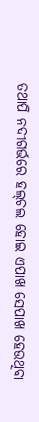ତଥାପି ନଦୀଗର୍ଭରେ ହଲ୍‌ଚଲ ହୋଇ ଏପାଖ ସେପାଖ ହେଉଥିବା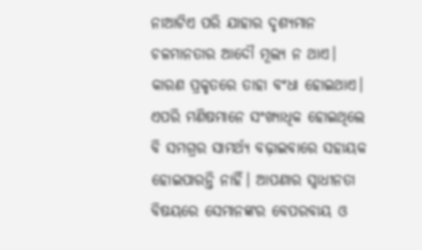ନାଆଟିଏ ପରି ଯାହାର ଦୃଶ୍ୟମାନ ଚଳମାନତାର ଆଦୌ ମୂଲ୍ୟ ନ ଥାଏ। କାରଣ ପ୍ରକୃତରେ ତାହା ବଂଧା ହୋଇଥାଏ। ଏପରି ମଣିଷମାନେ ସଂଖ୍ୟାଧିକ ହୋଇଥିଲେ ବି ସମଗ୍ରର ସାମର୍ଥ୍ୟ ବଢ଼ାଇବାରେ ସହାୟକ ହୋଇପାରନ୍ତି ନାହିଁ। ଆପଣାର ସ୍ବାଧୀନତା ବିଷୟରେ ସେମାନଙ୍କର ବେପରବାୟ ଓ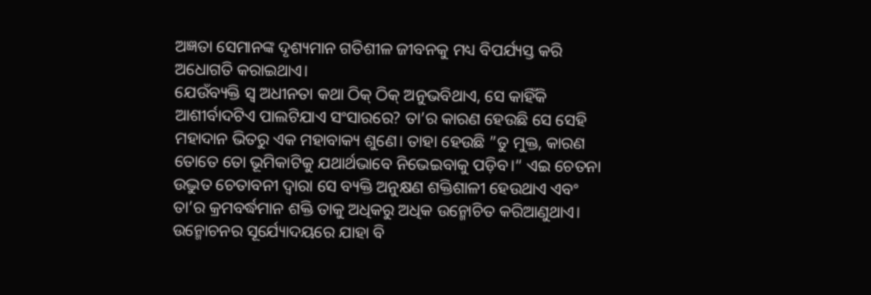ଅଜ୍ଞତା ସେମାନଙ୍କ ଦୃଶ୍ୟମାନ ଗତିଶୀଳ ଜୀବନକୁ ମଧ୍ୟ ବିପର୍ଯ୍ୟସ୍ତ କରି ଅଧୋଗତି କରାଇଥାଏ।
ଯେଉଁବ୍ୟକ୍ତି ସ୍ବ ଅଧୀନତା କଥା ଠିକ୍‌ ଠିକ୍‌ ଅନୁଭବିଥାଏ, ସେ କାହିଁକି ଆଶୀର୍ବାଦଟିଏ ପାଲଟିଯାଏ ସଂସାରରେ? ତା’ର କାରଣ ହେଉଛି ସେ ସେହି ମହାଦାନ ଭିତରୁ ଏକ ମହାବାକ୍ୟ ଶୁଣେ। ତାହା ହେଉଛି ”ତୁ ମୁକ୍ତ, କାରଣ ତୋତେ ତୋ ଭୂମିକାଟିକୁ ଯଥାର୍ଥଭାବେ ନିଭେଇବାକୁ ପଡ଼ିବ।“ ଏଇ ଚେତନା ଉଦ୍ଭୁତ ଚେତାବନୀ ଦ୍ୱାରା ସେ ବ୍ୟକ୍ତି ଅନୁକ୍ଷଣ ଶକ୍ତିଶାଳୀ ହେଉଥାଏ ଏବଂ ତା’ର କ୍ରମବର୍ଦ୍ଧମାନ ଶକ୍ତି ତାକୁ ଅଧିକରୁ ଅଧିକ ଉନ୍ମୋଚିତ କରିଆଣୁଥାଏ। ଉନ୍ମୋଚନର ସୂର୍ଯ୍ୟୋଦୟରେ ଯାହା ବି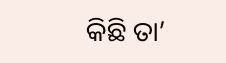କିଛି ତା’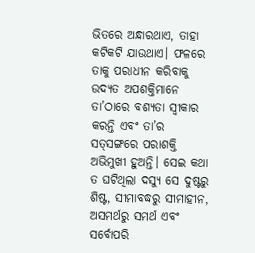ଭିତରେ ଅନ୍ଧାରଥାଏ, ତାହା କଟିକଟି ଯାଉଥାଏ। ଫଳରେ ତାକୁ ପରାଧୀନ କରିବାକୁ ଉଦ୍ୟତ ଅପଶକ୍ତିମାନେ ତା’ଠାରେ ବଶ୍ୟତା ସ୍ବୀକାର କରନ୍ତି ଏବଂ ତା’ର ସତ୍‌ସଙ୍ଗରେ ପରାଶକ୍ତି ଅଭିମୁଖୀ ହୁଅନ୍ତି। ସେଇ କଥା ତ ଘଟିଥିଲା ଦସ୍ୟୁ ସେ ଦୁଷ୍ଟରୁ ଶିଷ୍ଟ, ସୀମାବଦ୍ଧରୁ ସୀମାହୀନ, ଅସମର୍ଥରୁ ସମର୍ଥ ଏବଂ ସର୍ବୋପରି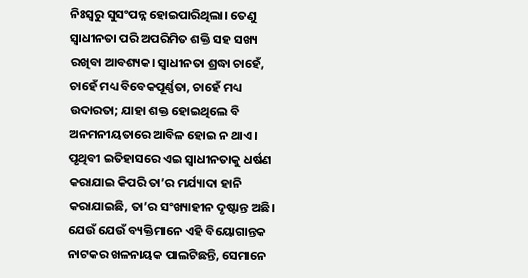ନିଃସ୍ବରୁ ସୁସଂପନ୍ନ ହୋଇପାରିଥିଲା। ତେଣୁ ସ୍ବାଧୀନତା ପରି ଅପରିମିତ ଶକ୍ତି ସହ ସଖ୍ୟ ରଖିବା ଆବଶ୍ୟକ। ସ୍ବାଧୀନତା ଶ୍ରଦ୍ଧା ଚାହେଁ, ଚାହେଁ ମଧ୍ୟ ବିବେକପୂର୍ଣ୍ଣତା, ଚାହେଁ ମଧ୍ୟ ଉଦାରତା; ଯାହା ଶକ୍ତ ହୋଇଥିଲେ ବି ଅନମନୀୟତାରେ ଆବିଳ ହୋଇ ନ ଥାଏ।
ପୃଥିବୀ ଇତିହାସରେ ଏଇ ସ୍ବାଧୀନତାକୁ ଧର୍ଷଣ କରାଯାଇ କିପରି ତା’ର ମର୍ଯ୍ୟାଦା ହାନି କରାଯାଇଛି, ତା’ର ସଂଖ୍ୟାହୀନ ଦୃଷ୍ଟାନ୍ତ ଅଛି। ଯେଉଁ ଯେଉଁ ବ୍ୟକ୍ତିମାନେ ଏହି ବିୟୋଗାନ୍ତକ ନାଟକର ଖଳନାୟକ ପାଲଟିଛନ୍ତି, ସେମାନେ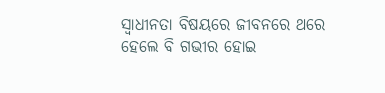ସ୍ବାଧୀନତା ବିଷୟରେ ଜୀବନରେ ଥରେ ହେଲେ ବି ଗଭୀର ହୋଇ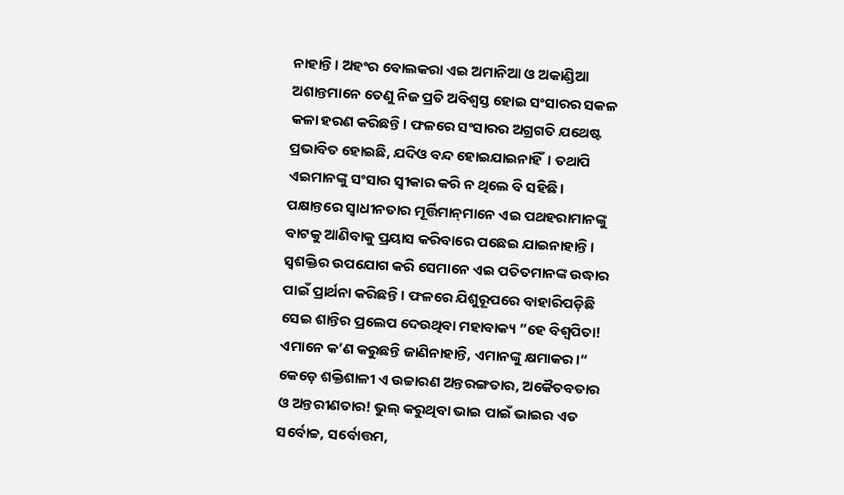ନାହାନ୍ତି। ଅହଂର ବୋଲକରା ଏଇ ଅମାନିଆ ଓ ଅକାଣ୍ଡିଆ ଅଶାନ୍ତମାନେ ତେଣୁ ନିଜ ପ୍ରତି ଅବିଶ୍ୱସ୍ତ ହୋଇ ସଂସାରର ସକଳ କଳା ହରଣ କରିଛନ୍ତି। ଫଳରେ ସଂସାରର ଅଗ୍ରଗତି ଯଥେଷ୍ଟ ପ୍ରଭାବିତ ହୋଇଛି, ଯଦିଓ ବନ୍ଦ ହୋଇଯାଇନାହିଁ। ତଥାପି ଏଇମାନଙ୍କୁ ସଂସାର ସ୍ବୀକାର କରି ନ ଥିଲେ ବି ସହିଛି। ପକ୍ଷାନ୍ତରେ ସ୍ବାଧୀନତାର ମୂର୍ତ୍ତିମାନ୍‌ମାନେ ଏଇ ପଥହରାମାନଙ୍କୁ ବାଟକୁ ଆଣିବାକୁ ପ୍ରୟାସ କରିବାରେ ପଛେଇ ଯାଇନାହାନ୍ତି। ସ୍ବଶକ୍ତିର ଉପଯୋଗ କରି ସେମାନେ ଏଇ ପତିତମାନଙ୍କ ଉଦ୍ଧାର ପାଇଁ ପ୍ରାର୍ଥନା କରିଛନ୍ତି। ଫଳରେ ଯିଶୁରୂପରେ ବାହାରିପଡ଼ିଛି ସେଇ ଶାନ୍ତିର ପ୍ରଲେପ ଦେଉଥିବା ମହାବାକ୍ୟ ”ହେ ବିଶ୍ୱପିତା! ଏମାନେ କ’ଣ କରୁଛନ୍ତି ଜାଣିନାହାନ୍ତି, ଏମାନଙ୍କୁ କ୍ଷମାକର।“ କେଡ଼େ ଶକ୍ତିଶାଳୀ ଏ ଉଚ୍ଚାରଣ ଅନ୍ତରଙ୍ଗତାର, ଅକୈତବତାର ଓ ଅନ୍ତରୀଣତାର! ଭୁଲ୍‌ କରୁଥିବା ଭାଇ ପାଇଁ ଭାଇର ଏତ ସର୍ବୋଚ୍ଚ, ସର୍ବୋତ୍ତମ,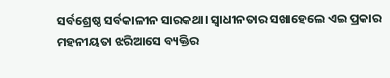ସର୍ବଶ୍ରେଷ୍ଠ ସର୍ବକାଳୀନ ସାରକଥା। ସ୍ବାଧୀନତାର ସଖାହେଲେ ଏଇ ପ୍ରକାର ମହନୀୟତା ଝରିଆସେ ବ୍ୟକ୍ତିର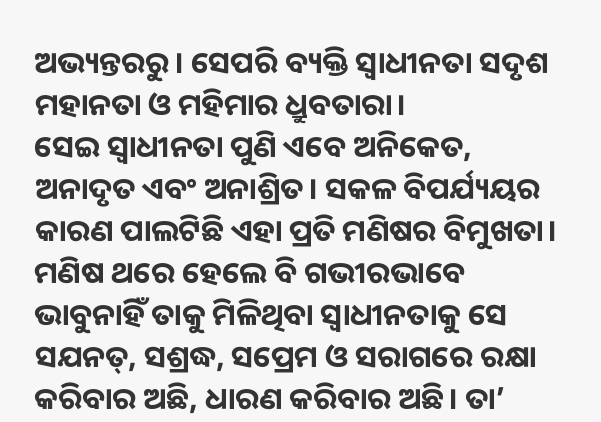ଅଭ୍ୟନ୍ତରରୁ। ସେପରି ବ୍ୟକ୍ତି ସ୍ବାଧୀନତା ସଦୃଶ ମହାନତା ଓ ମହିମାର ଧ୍ରୁବତାରା।
ସେଇ ସ୍ବାଧୀନତା ପୁଣି ଏବେ ଅନିକେତ, ଅନାଦୃତ ଏବଂ ଅନାଶ୍ରିତ। ସକଳ ବିପର୍ଯ୍ୟୟର କାରଣ ପାଲଟିଛି ଏହା ପ୍ରତି ମଣିଷର ବିମୁଖତା। ମଣିଷ ଥରେ ହେଲେ ବି ଗଭୀରଭାବେ ଭାବୁନାହିଁ ତାକୁ ମିଳିଥିବା ସ୍ବାଧୀନତାକୁ ସେ ସଯନତ୍, ସଶ୍ରଦ୍ଧ, ସପ୍ରେମ ଓ ସରାଗରେ ରକ୍ଷା କରିବାର ଅଛି, ଧାରଣ କରିବାର ଅଛି। ତା’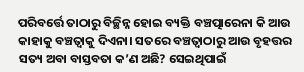ପରିବର୍ତ୍ତେ ତାଠାରୁ ବିଚ୍ଛିନ୍ନ ହୋଇ ବ୍ୟକ୍ତି ବଞ୍ଚତ୍ପାରେନା କି ଆଉ କାହାକୁ ବଞ୍ଚତ୍ବାକୁ ଦିଏନା। ସତରେ ବଞ୍ଚତ୍ବାଠାରୁ ଆଉ ବୃହତ୍ତର ସତ୍ୟ ଅବା ବାସ୍ତବତା କ’ଣ ଅଛି? ସେଇଥିପାଇଁ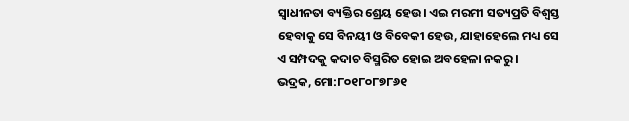ସ୍ବାଧୀନତା ବ୍ୟକ୍ତିର ଶ୍ରେୟ ହେଉ। ଏଇ ମରମୀ ସତ୍ୟପ୍ରତି ବିଶ୍ୱସ୍ତ ହେବାକୁ ସେ ବିନୟୀ ଓ ବିବେକୀ ହେଉ, ଯାହାହେଲେ ମଧ୍ୟ ସେ ଏ ସମ୍ପଦକୁ କଦାଚ ବିସ୍ମରିତ ହୋଇ ଅବହେଳା ନକରୁ।
ଭଦ୍ରକ, ମୋ:୮୦୧୮୦୮୭୮୬୧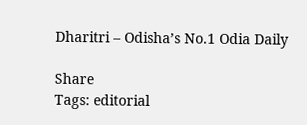Dharitri – Odisha’s No.1 Odia Daily

Share
Tags: editorial